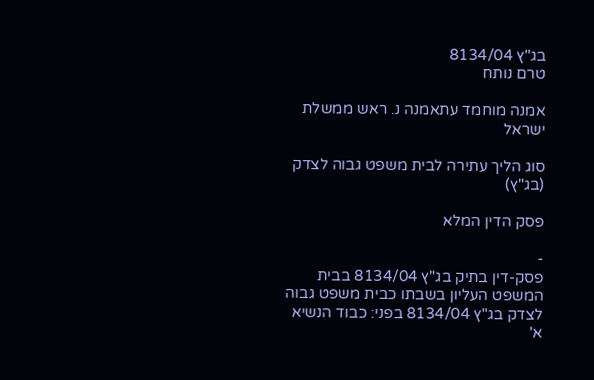בג"ץ 8134/04
טרם נותח

אמנה מוחמד עתאמנה נ. ראש ממשלת ישראל

סוג הליך עתירה לבית משפט גבוה לצדק (בג"ץ)

פסק הדין המלא

-
פסק-דין בתיק בג"ץ 8134/04 בבית המשפט העליון בשבתו כבית משפט גבוה לצדק בג"ץ 8134/04 בפני: כבוד הנשיא א'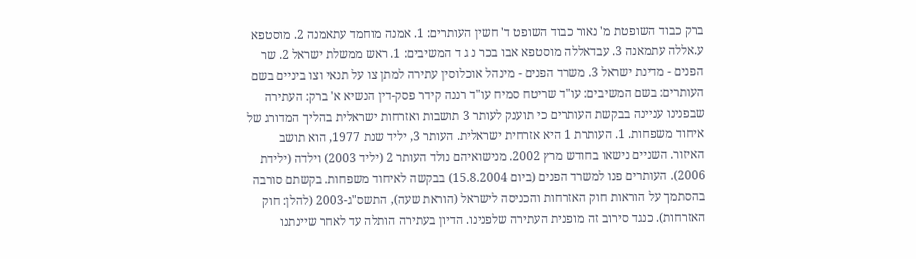ברק כבוד השופטת מ' נאור כבוד השופט ד' חשין העותרים: 1. אמנה מוחמד עתאמנה 2. מוסטפא ע.אללה עתמאנה 3. עבדאללה מוסטפא אבו בכר נ ג ד המשיבים: 1. ראש ממשלת ישראל 2. שר הפנים - מדינת ישראל 3. משרד הפנים - מינהל אוכלוסין עתירה למתן צו על תנאי וצו ביניים בשם העותרים: בשם המשיבים: עו"ד שריטח סמיח עו"ד רננה קידר פסק-דין הנשיא א' ברק: העתירה שבפנינו עניינה בבקשת העותרים כי תוענק לעותר 3 תושבות ואזרחות ישראלית בהליך המדורג של איחוד משפחות. 1. העותרת 1 היא אזרחית ישראלית. העותר 3, יליד שנת 1977, הוא תושב האיזור. השניים נישאו בחודש מרץ 2002. מנישואיהם נולד העותר 2 (יליד 2003) וילדה (ילידת 2006). העותרים פנו למשרד הפנים (ביום 15.8.2004) בבקשה לאיחוד משפחות. בקשתם סורבה בהסתמך על הוראות חוק האזרחות והכניסה לישראל (הוראת שעה), התשס"ג-2003 (להלן: חוק האזרחות). כנגד סירוב זה מופנית העתירה שלפנינו. הדיון בעתירה הותלה עד לאחר שיינתנו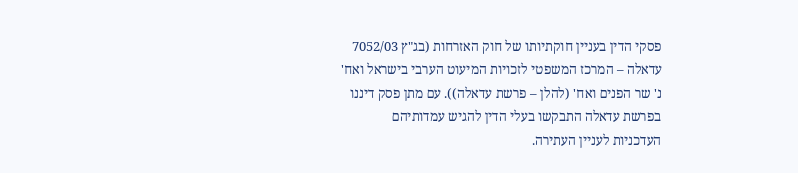פסקי הדין בעניין חוקתיותו של חוק האזרחות (בג"ץ 7052/03 עדאלה – המרכז המשפטי לזכויות המיעוט הערבי בישראל ואח' נ' שר הפנים ואח' (להלן – פרשת עדאלה)). עם מתן פסק דיננו בפרשת עדאלה התבקשו בעלי הדין להגיש עמדותיהם העדכניות לעניין העתירה.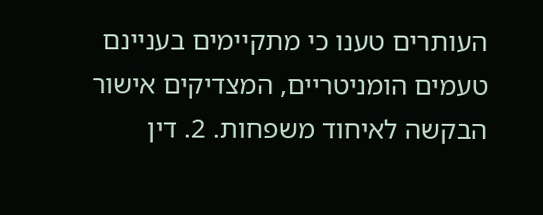העותרים טענו כי מתקיימים בעניינם טעמים הומניטריים, המצדיקים אישור הבקשה לאיחוד משפחות. 2. דין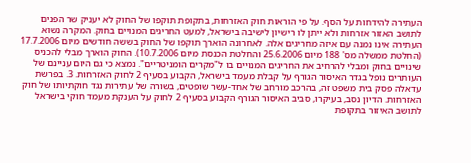העתירה להידחות על הסף. על פי הוראות חוק האזרחות, בתקופת תוקפו של החוק לא יעניק שר הפנים לתושב האזור אזרחות ולא ייתן לו רישיון לישיבה בישראל, למעט החריגים המנויים בחוק. המקרה נשוא העתירה אינו נמנה עם איזה מחריגים אלה. לאחרונה הוארך תוקפו של החוק בששה חודשים מיום 17.7.2006 (החלטת ממשלה מס' 188 מיום 25.6.2006 והחלטת הכנסת מיום 10.7.2006). החוק הוארך מבלי להכניס שינויים בחוק ומבלי להרחיב את החריגים המנויים בו ל"מקרים הומניטריים". נמצא כי גם היום עניינם של העותרים נופל בגדר האיסור הגורף על קבלת מעמד בישראל, הקבוע בסעיף 2 לחוק האזרחות. 3. בפרשת עדאלה פסק בית משפט זה, בהרכב מורחב של אחד-עשר שופטים, בשורה של עתירות נגד חוקתיותו של חוק האזרחות. הדיון נסב, בעיקרו, סביב האיסור הגורף הקבוע בסעיף 2 לחוק על הענקת מעמד חוקי בישראל לתושב האיזור בתקופת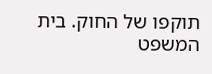תוקפו של החוק. בית המשפט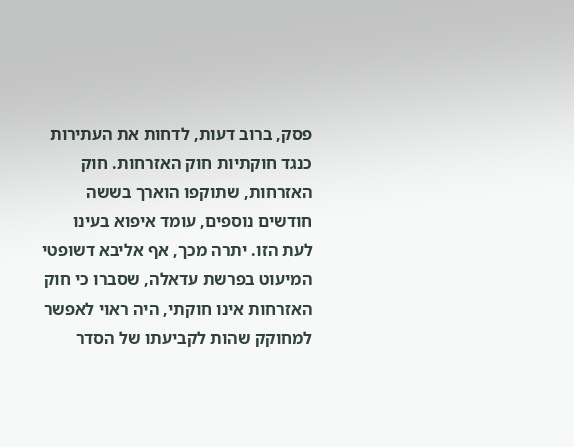פסק, ברוב דעות, לדחות את העתירות כנגד חוקתיות חוק האזרחות. חוק האזרחות, שתוקפו הוארך בששה חודשים נוספים, עומד איפוא בעינו לעת הזו. יתרה מכך, אף אליבא דשופטי המיעוט בפרשת עדאלה, שסברו כי חוק האזרחות אינו חוקתי, היה ראוי לאפשר למחוקק שהות לקביעתו של הסדר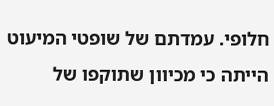חלופי. עמדתם של שופטי המיעוט הייתה כי מכיוון שתוקפו של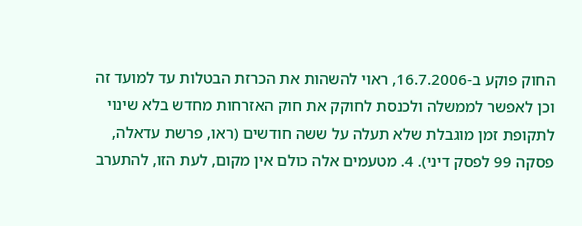החוק פוקע ב-16.7.2006, ראוי להשהות את הכרזת הבטלות עד למועד זה וכן לאפשר לממשלה ולכנסת לחוקק את חוק האזרחות מחדש בלא שינוי לתקופת זמן מוגבלת שלא תעלה על ששה חודשים (ראו, פרשת עדאלה, פסקה 99 לפסק דיני). 4. מטעמים אלה כולם אין מקום, לעת הזו, להתערב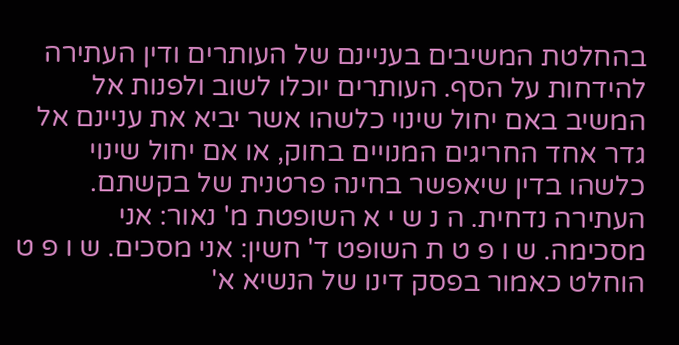בהחלטת המשיבים בעניינם של העותרים ודין העתירה להידחות על הסף. העותרים יוכלו לשוב ולפנות אל המשיב באם יחול שינוי כלשהו אשר יביא את עניינם אל גדר אחד החריגים המנויים בחוק, או אם יחול שינוי כלשהו בדין שיאפשר בחינה פרטנית של בקשתם. העתירה נדחית. ה נ ש י א השופטת מ' נאור: אני מסכימה. ש ו פ ט ת השופט ד' חשין: אני מסכים. ש ו פ ט הוחלט כאמור בפסק דינו של הנשיא א'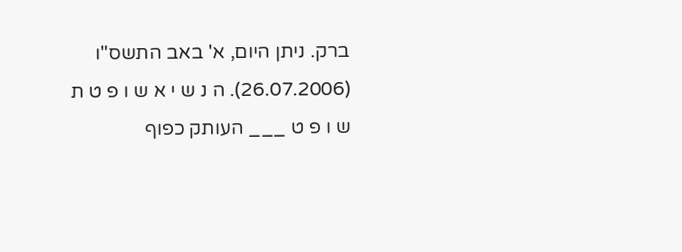ברק. ניתן היום, א' באב התשס"ו (26.07.2006). ה נ ש י א ש ו פ ט ת ש ו פ ט ___ העותק כפוף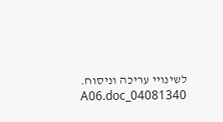לשינויי עריכה וניסוח. 04081340_A06.doc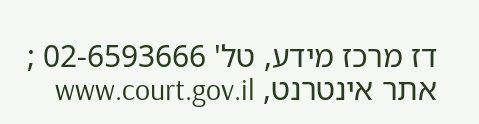דז מרכז מידע, טל' 02-6593666 ; אתר אינטרנט, www.court.gov.il